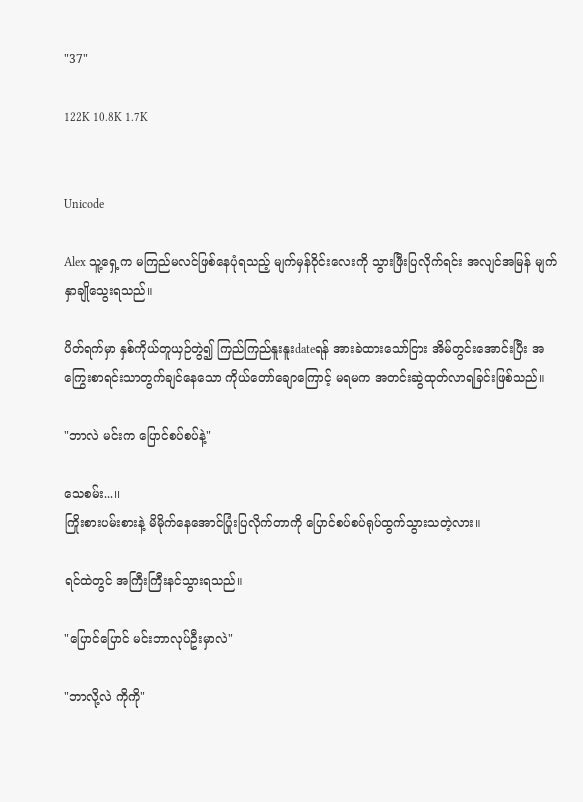"37"

122K 10.8K 1.7K


Unicode

Alex သူ့ရှေ့က မကြည်မလင်ဖြစ်နေပုံရသည့် မျက်မှန်ဝိုင်းလေးကို သွားဖြီးပြလိုက်ရင်း အလျင်အမြန် မျက်နှာချိုသွေးရသည်။

ပိတ်ရက်မှာ နှစ်ကိုယ်တူယှဉ်တွဲ၍ ကြည်ကြည်နူးနူးdateရန် အားခဲထားသော်ငြား အိမ်တွင်းအောင်းပြီး အကြွေးစာရင်းသာတွက်ချင်နေသော ကိုယ်တော်ချောကြောင့် မရမက အတင်းဆွဲထုတ်လာရခြင်းဖြစ်သည်။

"ဘာလဲ မင်းက ပြောင်စပ်စပ်နဲ့"

သေစမ်း...၊၊
ကြိုးစားပမ်းစားနဲ့ မိမိုက်နေအောင်ပြုံးပြလိုက်တာကို ပြောင်စပ်စပ်ရုပ်ထွက်သွားသတဲ့လား။

ရင်ထဲတွင် အကြီးကြီးနင်သွားရသည်။

"ပြောင်ပြောင် မင်းဘာလုပ်ဦးမှာလဲ"

"ဘာလို့လဲ ကိုကို"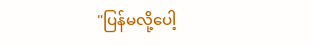"ပြန်မလို့ပေါ့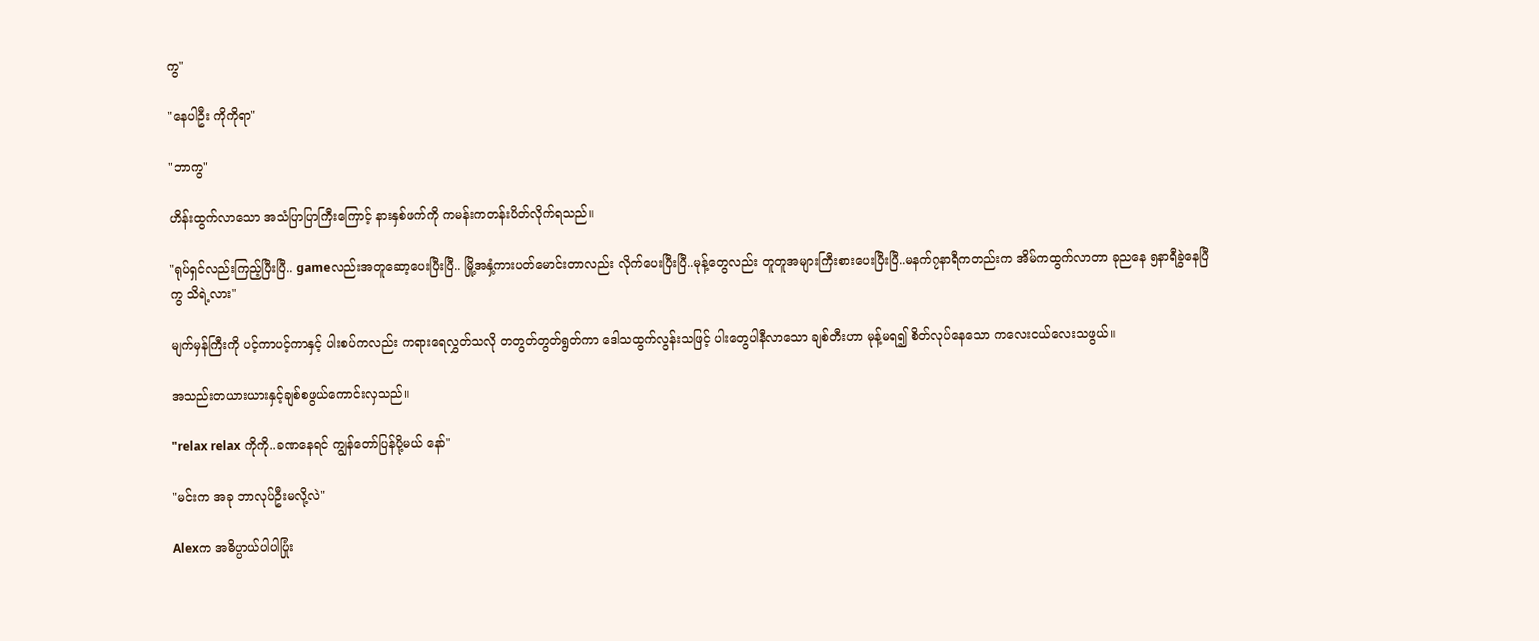ကွ"

"နေပါဦး ကိုကိုရာ"

"ဘာကွ"

ဟိန်းထွက်လာသော အသံပြာပြာကြီးကြောင့် နားနှစ်ဖက်ကို ကမန်းကတန်းပိတ်လိုက်ရသည်။

"ရုပ်ရှင်လည်းကြည့်ပြီးပြီ.. gameလည်းအတူဆော့ပေးပြီးပြီ.. မြို့အနှံ့ကားပတ်မောင်းတာလည်း လိုက်ပေးပြီးပြီ..မုန့်တွေလည်း တူတူအများကြီးစားပေးပြီးပြီ..မနက်၇နာရီကတည်းက အိမ်ကထွက်လာတာ ခုညနေ ၅နာရီခွဲနေပြီကွ သိရဲ့လား"

မျက်မှန်ကြီးကို ပင့်ကာပင့်ကာနှင့် ပါးစပ်ကလည်း ကရားရေလွှတ်သလို တတွတ်တွတ်ရွတ်ကာ ဒေါသထွက်လွန်းသဖြင့် ပါးတွေပါနီလာသော ချစ်တီးဟာ မုန့်မရ၍ စိတ်လုပ်နေသော ကလေးငယ်လေးသဖွယ်။

အသည်းတယားယားနှင့်ချစ်စဖွယ်ကောင်းလှသည်။

"relax relax ကိုကို..ခဏနေရင် ကျွန်တော်ပြန်ပို့မယ် နော်"

"မင်းက အခု ဘာလုပ်ဦးမလို့လဲ"

Alexက အဓိပ္ပာယ်ပါပါပြုံး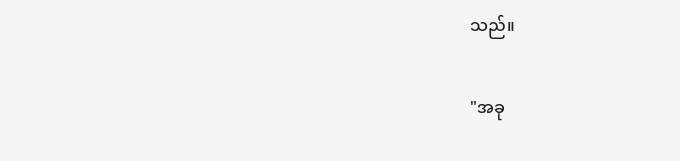သည်။

"အခု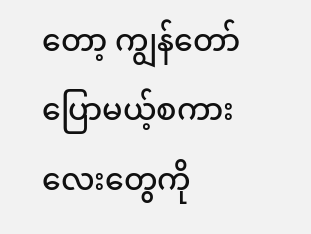တော့ ကျွန်တော်ပြောမယ့်စကားလေးတွေကို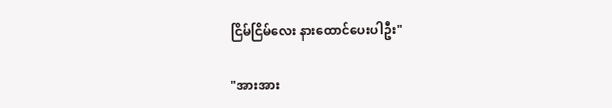ငြိမ်ငြိမ်လေး နားထောင်ပေးပါဦး"

"အားအား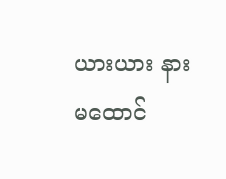ယားယား နားမထောင်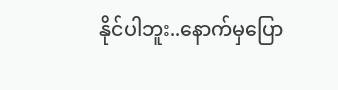နိုင်ပါဘူး..နောက်မှပြော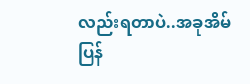လည်းရတာပဲ..အခုအိမ်ပြန်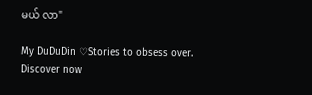မယ် လာ"

My DuDuDin ♡Stories to obsess over. Discover now